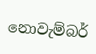නොවැම්බර්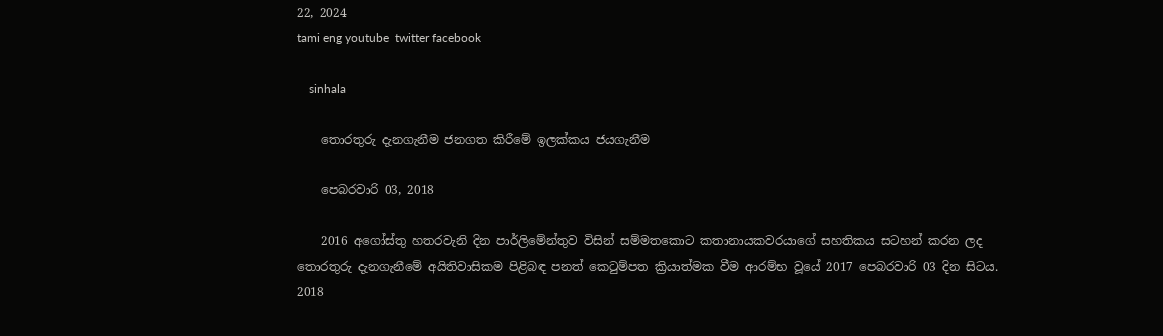22, 2024
tami eng youtube  twitter facebook

    sinhala

    තොරතුරු දැනගැනීම ජනගත කිරීමේ ඉලක්කය ජයගැනීම

    පෙබරවාරි 03, 2018

    2016 අගෝස්තු හතරවැනි දින පාර්ලිමේන්තුව විසින් සම්මතකොට කතානායකවරයාගේ සහතිකය සටහන් කරන ලද තොරතුරු දැනගැනීමේ අයිතිවාසිකම පිළිබඳ පනත් කෙටුම්පත ක්‍රියාත්මක වීම ආරම්භ වූයේ 2017 පෙබරවාරි 03 දින සිටය. 2018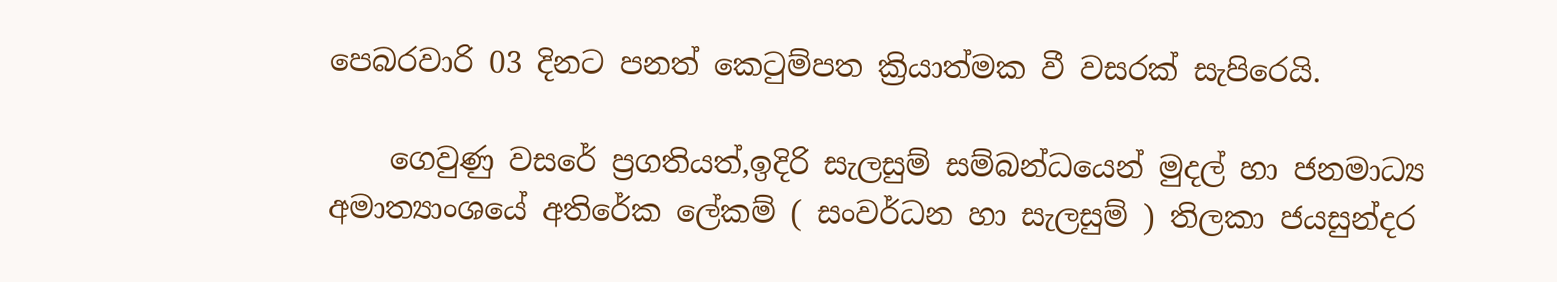පෙබරවාරි 03 දිනට පනත් කෙටුම්පත ක්‍රියාත්මක වී වසරක් සැපිරෙයි.

    ගෙවුණු වසරේ ප්‍රගතියත්,ඉදිරි සැලසුම් සම්බන්ධයෙන් මුදල් හා ජනමාධ්‍ය අමාත්‍යාංශයේ අතිරේක ලේකම් ( සංවර්ධන හා සැලසුම් ) තිලකා ජයසුන්දර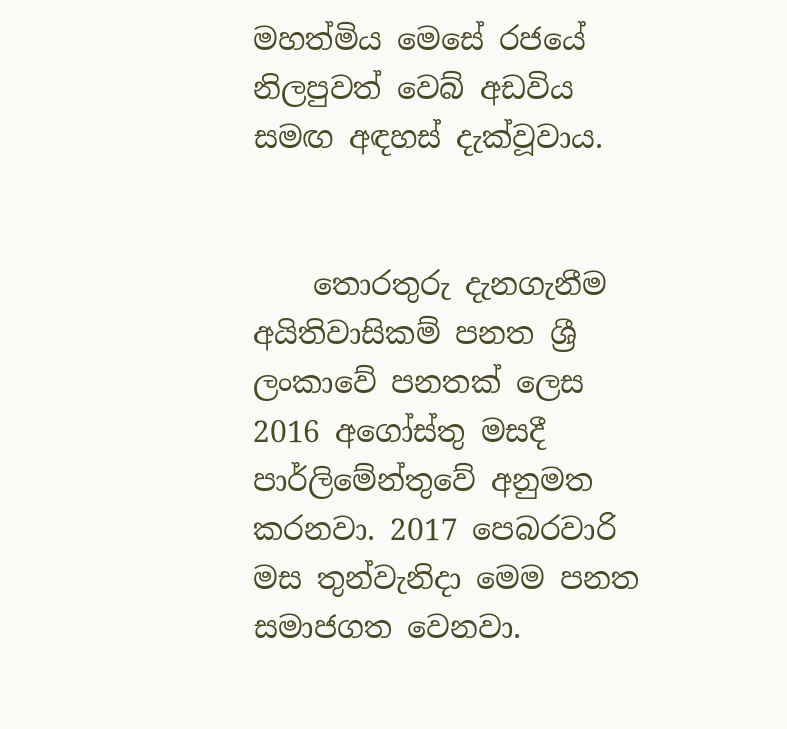මහත්මිය මෙසේ රජයේ නිලපුවත් වෙබ් අඩවිය සමඟ අඳහස් දැක්වූවාය.


    තොරතුරු දැනගැනීම අයිතිවාසිකම් පනත ශ්‍රී ලංකාවේ පනතක් ලෙස 2016 අගෝස්තු මසදී පාර්ලිමේන්තුවේ අනුමත කරනවා. 2017 පෙබරවාරි මස තුන්වැනිදා මෙම පනත සමාජගත වෙනවා.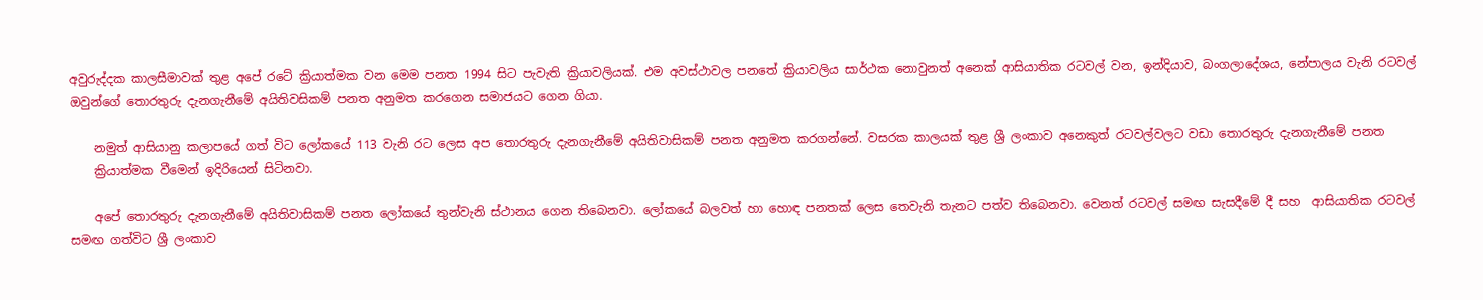අවුරුද්දක කාලසීමාවක් තුළ අපේ රටේ ක්‍රියාත්මක වන මෙම පනත 1994 සිට පැවැති ක්‍රියාවලියක්. එම අවස්ථාවල පනතේ ක්‍රියාවලිය සාර්ථක නොවුනත් අනෙක් ආසියාතික රටවල් වන, ඉන්දියාව, බංගලාදේශය, නේපාලය වැනි රටවල් ඔවුන්ගේ තොරතුරු දැනගැනීමේ අයිතිවසිකම් පනත අනුමත කරගෙන සමාජයට ගෙන ගියා.

    නමුත් ආසියානු කලාපයේ ගත් විට ලෝකයේ 113 වැනි රට ලෙස අප තොරතුරු දැනගැනීමේ අයිතිවාසිකම් පනත අනුමත කරගන්නේ. වසරක කාලයක් තුළ ශ්‍රී ලංකාව අනෙකුත් රටවල්වලට වඩා තොරතුරු දැනගැනීමේ පනත
    ක්‍රියාත්මක වීමෙන් ඉදිරියෙන් සිටිනවා.

    අපේ තොරතුරු දැනගැනීමේ අයිතිවාසිකම් පනත ලෝකයේ තුන්වැනි ස්ථානය ගෙන තිබෙනවා. ලෝකයේ බලවත් හා හොඳ පනතක් ලෙස තෙවැනි තැනට පත්ව තිබෙනවා. වෙනත් රටවල් සමඟ සැසදීමේ දී සහ  ආසියාතික රටවල් සමඟ ගත්විට ශ්‍රී ලංකාව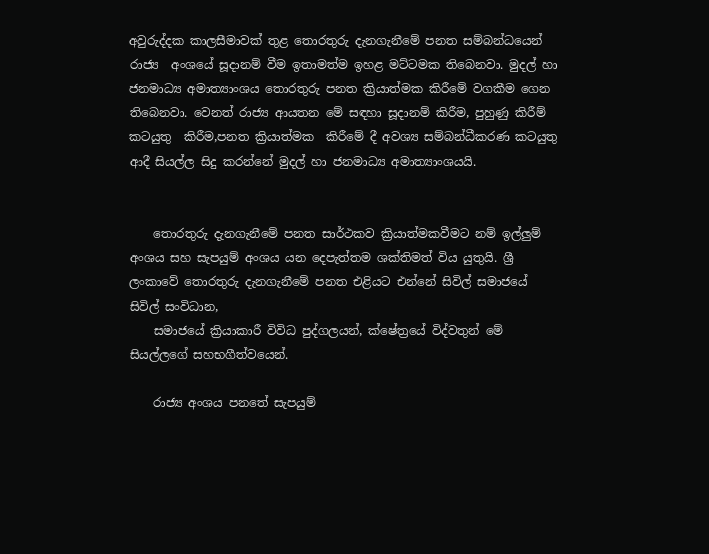අවුරුද්දක කාලසීමාවක් තුළ තොරතුරු දැනගැනීමේ පනත සම්බන්ධයෙන් රාජ්‍ය  අංශයේ සූදානම් වීම ඉතාමත්ම ඉහළ මට්ටමක තිබෙනවා. මුදල් හා ජනමාධ්‍ය අමාත්‍යාංශය තොරතුරු පනත ක්‍රියාත්මක කිරීමේ වගකීම ගෙන තිබෙනවා. වෙනත් රාජ්‍ය ආයතන මේ සඳහා සූදානම් කිරීම, පුහුණු කිරීම් කටයුතු  කිරීම,පනත ක්‍රියාත්මක  කිරීමේ දී අවශ්‍ය සම්බන්ධීකරණ කටයුතු ආදී සියල්ල සිදු කරන්නේ මුදල් හා ජනමාධ්‍ය අමාත්‍යාංශයයි.


    තොරතුරු දැනගැනීමේ පනත සාර්ථකව ක්‍රියාත්මකවීමට නම් ඉල්ලුම් අංශය සහ සැපයුම් අංශය යන දෙපැත්තම ශක්තිමත් විය යුතුයි. ශ්‍රී ලංකාවේ තොරතුරු දැනගැනීමේ පනත එළියට එන්නේ සිවිල් සමාජයේ සිවිල් සංවිධාන,
    සමාජයේ ක්‍රියාකාරී විවිධ පුද්ගලයන්, ක්ෂේත්‍රයේ විද්වතුන් මේ සියල්ලගේ සහභගීත්වයෙන්.

    රාජ්‍ය අංශය පනතේ සැපයුම්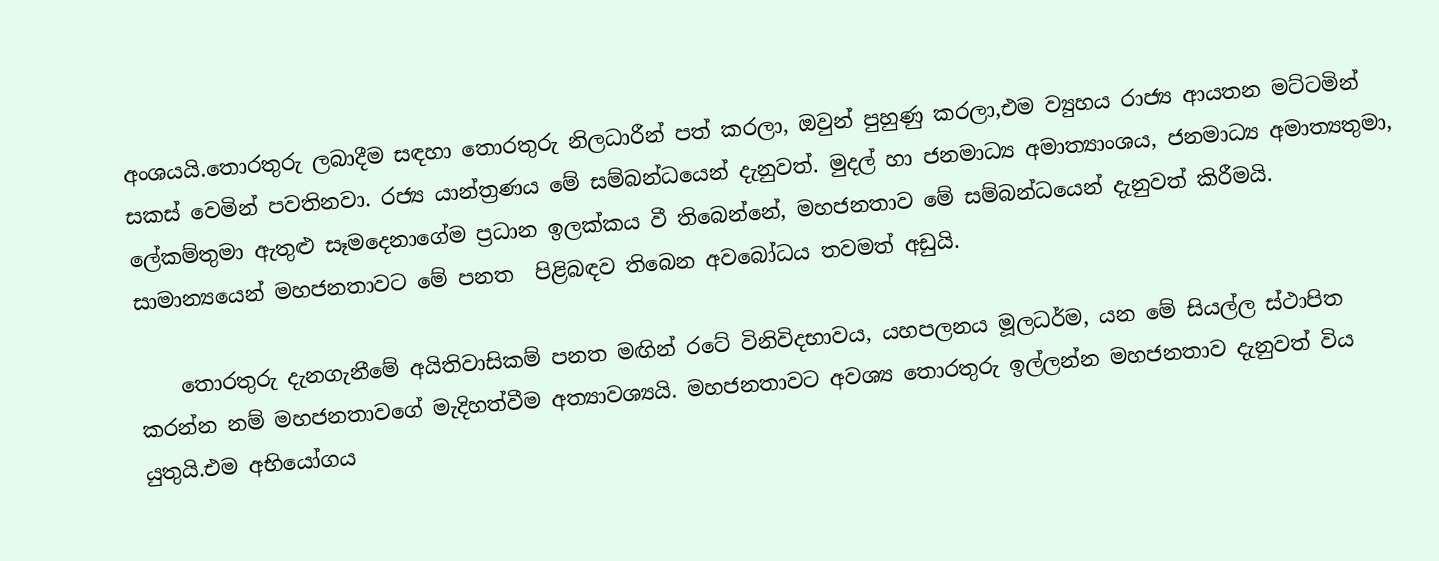අංශයයි.තොරතුරු ලබාදීම සඳහා තොරතුරු නිලධාරීන් පත් කරලා, ඔවුන් පුහුණු කරලා,එම ව්‍යුහය රාජ්‍ය ආයතන මට්ටමින් සකස් වෙමින් පවතිනවා. රජ්‍ය යාන්ත්‍රණය මේ සම්බන්ධයෙන් දැනුවත්. මුදල් හා ජනමාධ්‍ය අමාත්‍යාංශය, ජනමාධ්‍ය අමාත්‍යතුමා, ලේකම්තුමා ඇතුළු සෑමදෙනාගේම ප්‍රධාන ඉලක්කය වී තිබෙන්නේ, මහජනතාව මේ සම්බන්ධයෙන් දැනුවත් කිරීමයි. සාමාන්‍යයෙන් මහජනතාවට මේ පනත  පිළිබඳව තිබෙන අවබෝධය තවමත් අඩුයි.

    තොරතුරු දැනගැනීමේ අයිතිවාසිකම් පනත මඟින් රටේ විනිවිදභාවය, යහපලනය මූලධර්ම, යන මේ සියල්ල ස්ථාපිත කරන්න නම් මහජනතාවගේ මැදිහත්වීම අත්‍යාවශ්‍යයි. මහජනතාවට අවශ්‍ය තොරතුරු ඉල්ලන්න මහජනතාව දැනුවත් විය යුතුයි.එම අභියෝගය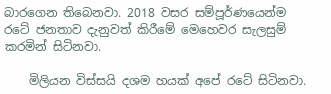බාරගෙන තිබෙනවා. 2018 වසර සම්පූර්ණයෙන්ම රටේ ජනතාව දැනුවත් කිරීමේ මෙහෙවර සැලසුම් කරමින් සිටිනවා.

    මිලියන විස්සයි දශම හයක් අපේ රටේ සිටිනවා.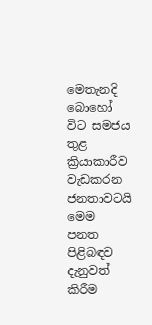මෙතැනදි බොහෝ විට සමජය තුළ ක්‍රියාකාරීව වැඩකරන ජනතාවටයි මෙම පනත පිළිබඳව දැනුවත් කිරීම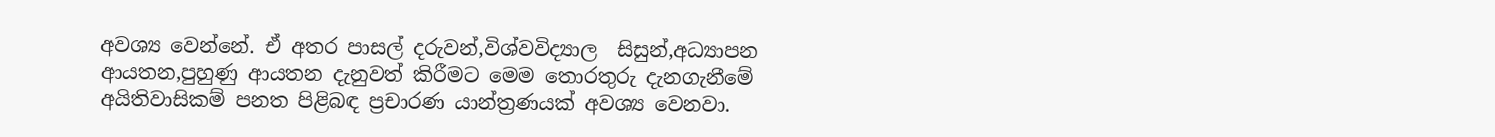අවශ්‍ය වෙන්නේ. ඒ අතර පාසල් දරුවන්,විශ්වවිද්‍යාල  සිසුන්,අධ්‍යාපන ආයතන,පුහුණු ආයතන දැනුවත් කිරීමට මෙම තොරතුරු දැනගැනීමේ අයිතිවාසිකම් පනත පිළිබඳ ප්‍රචාරණ යාන්ත්‍රණයක් අවශ්‍ය වෙනවා.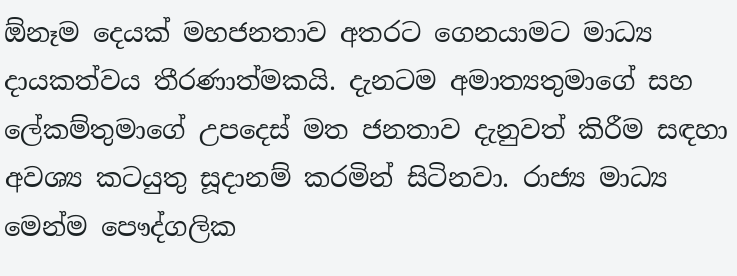ඕනෑම දෙයක් මහජනතාව අතරට ගෙනයාමට මාධ්‍ය දායකත්වය තීරණාත්මකයි. දැනටම අමාත්‍යතුමාගේ සහ ලේකම්තුමාගේ උපදෙස් මත ජනතාව දැනුවත් කිරීම සඳහා අවශ්‍ය කටයුතු සූදානම් කරමින් සිටිනවා. රාජ්‍ය මාධ්‍ය මෙන්ම පෞද්ගලික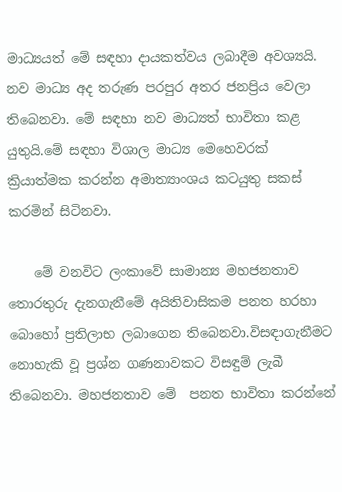මාධ්‍යයත් මේ සඳහා දායකත්වය ලබාදීම අවශ්‍යයි. නව මාධ්‍ය අද තරුණ පරපුර අතර ජනප්‍රිය වෙලා තිබෙනවා. මේ සඳහා නව මාධ්‍යත් භාවිතා කළ යුතුයි.මේ සඳහා විශාල මාධ්‍ය මෙහෙවරක් ක්‍රියාත්මක කරන්න අමාත්‍යාංශය කටයුතු සකස් කරමින් සිටිනවා.

    මේ වනවිට ලංකාවේ සාමාන්‍ය මහජනතාව තොරතුරු දැනගැනීමේ අයිතිවාසිකම පනත හරහා බොහෝ ප්‍රතිලාභ ලබාගෙන තිබෙනවා.විසඳාගැනීමට නොහැකි වූ ප්‍රශ්න ගණනාවකට විසඳුම් ලැබී තිබෙනවා. මහජනතාව මේ  පනත භාවිතා කරන්නේ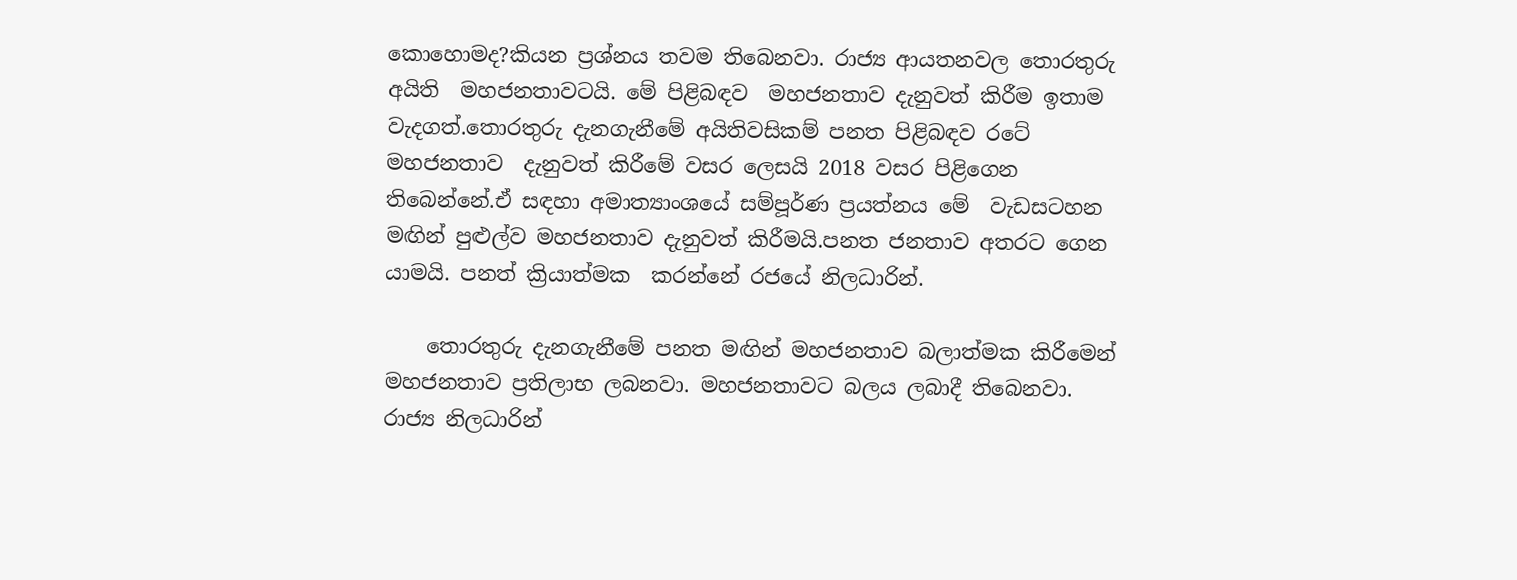කොහොමද?කියන ප්‍රශ්නය තවම තිබෙනවා. රාජ්‍ය ආයතනවල තොරතුරු අයිති  මහජනතාවටයි. මේ පිළිබඳව  මහජනතාව දැනුවත් කිරීම ඉතාම වැදගත්.තොරතුරු දැනගැනීමේ අයිතිවසිකම් පනත පිළිබඳව රටේ මහජනතාව  දැනුවත් කිරීමේ වසර ලෙසයි 2018 වසර පිළිගෙන තිබෙන්නේ.ඒ සඳහා අමාත්‍යාංශයේ සම්පූර්ණ ප්‍රයත්නය මේ  වැඩසටහන මඟින් පුළුල්ව මහජනතාව දැනුවත් කිරීමයි.පනත ජනතාව අතරට ගෙන යාමයි. පනත් ක්‍රියාත්මක  කරන්නේ රජයේ නිලධාරින්.

    තොරතුරු දැනගැනීමේ පනත මඟින් මහජනතාව බලාත්මක කිරීමෙන් මහජනතාව ප්‍රතිලාභ ලබනවා. මහජනතාවට බලය ලබාදී තිබෙනවා. රාජ්‍ය නිලධාරින්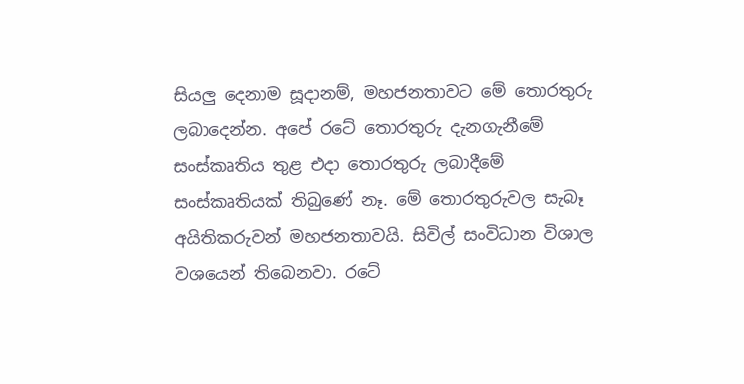සියලු දෙනාම සූදානම්, මහජනතාවට මේ තොරතුරු ලබාදෙන්න. අපේ රටේ තොරතුරු දැනගැනීමේ සංස්කෘතිය තුළ එදා තොරතුරු ලබාදීමේ සංස්කෘතියක් තිබුණේ නෑ. මේ තොරතුරුවල සැබෑ අයිතිකරුවන් මහජනතාවයි. සිවිල් සංවිධාන විශාල වශයෙන් තිබෙනවා. රටේ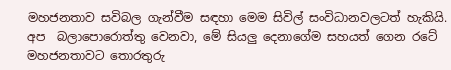මහජනතාව සවිබල ගැන්වීම සඳහා මෙම සිවිල් සංවිධානවලටත් හැකියි. අප  බලාපොරොත්තු වෙනවා, මේ සියලු දෙනාගේම සහයත් ගෙන රටේ මහජනතාවට තොරතුරු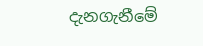දැනගැනීමේ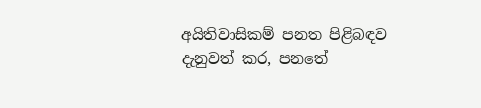අයිතිවාසිකම් පනත පිළිබඳව දැනුවත් කර, පනතේ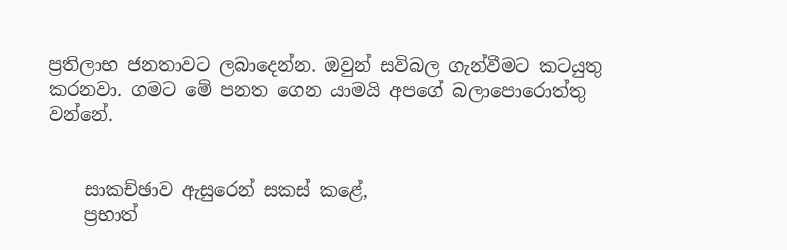ප්‍රතිලාභ ජනතාවට ලබාදෙන්න. ඔවුන් සවිබල ගැන්වීමට කටයුතු කරනවා. ගමට මේ පනත ගෙන යාමයි අපගේ බලාපොරොත්තු වන්නේ.


    සාකච්ඡාව ඇසුරෙන් සකස් කළේ,
    ප්‍රභාත්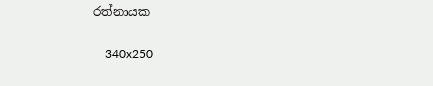රත්නායක

    340x250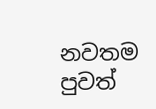නවතම පුවත්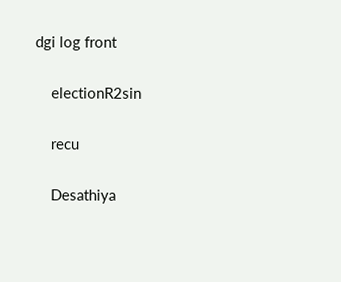dgi log front

    electionR2sin

    recu

    Desathiya